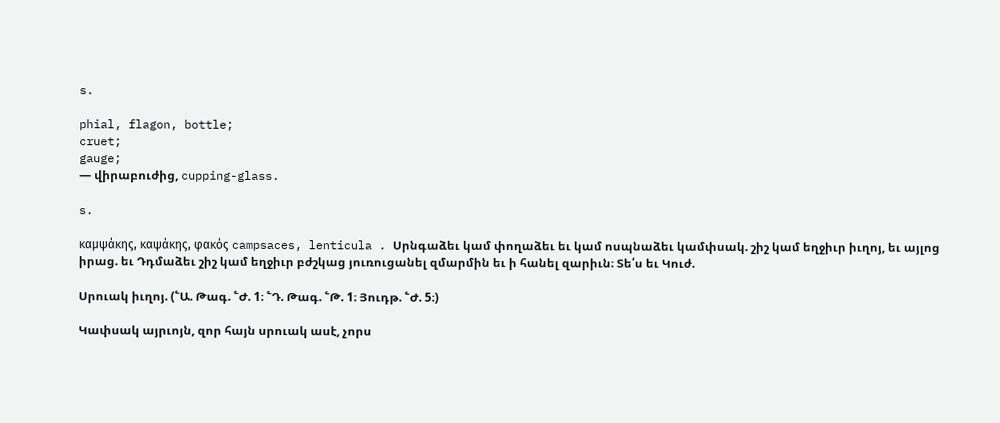s.

phial, flagon, bottle;
cruet;
gauge;
— վիրաբուժից, cupping-glass.

s.

καμψάκης, καψάκης, φακός campsaces, lenticula . Սրնգաձեւ կամ փողաձեւ եւ կամ ոսպնաձեւ կամփսակ. շիշ կամ եղջիւր իւղոյ, եւ այլոց իրաց. եւ Դդմաձեւ շիշ կամ եղջիւր բժշկաց յուռուցանել զմարմին եւ ի հանել զարիւն։ Տե՛ս եւ Կուժ.

Սրուակ իւղոյ. (՟Ա. Թագ. ՟Ժ. 1։ ՟Դ. Թագ. ՟Թ. 1։ Յուդթ. ՟Ժ. 5։)

Կափսակ այրւոյն, զոր հայն սրուակ ասէ, չորս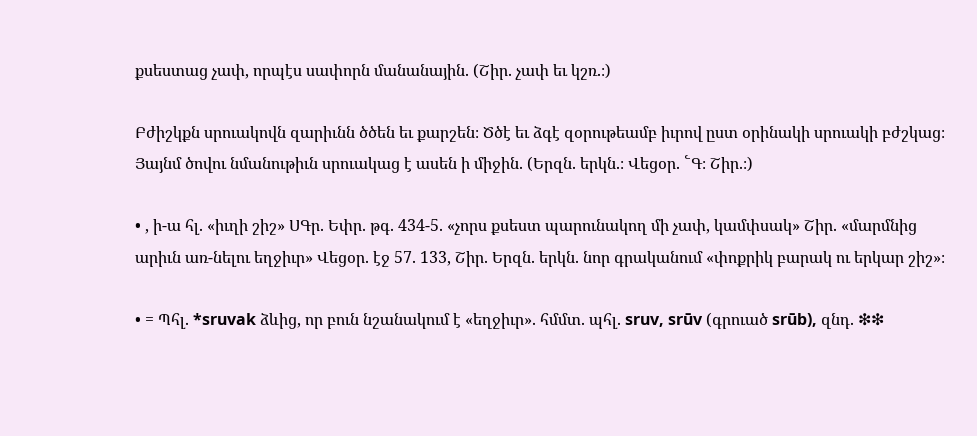քսեստաց չափ, որպէս սափորն մանանային. (Շիր. չափ եւ կշռ.։)

Բժիշկքն սրուակովն զարիւնն ծծեն եւ քարշեն։ Ծծէ եւ ձգէ զօրութեամբ իւրով ըստ օրինակի սրուակի բժշկաց։ Յայնմ ծովու նմանութիւն սրուակաց է ասեն ի միջին. (Երզն. երկն.։ Վեցօր. ՟Գ։ Շիր.։)

• , ի-ա հլ. «իւղի շիշ» ՍԳր. Եփր. թգ. 434-5. «չորս քսեստ պարունակող մի չափ, կամփսակ» Շիր. «մարմնից արիւն առ-նելու եղջիւր» Վեցօր. էջ 57. 133, Շիր. Երզն. երկն. նոր գրականում «փոքրիկ բարակ ու երկար շիշ»։

• = Պհլ. *sruvak ձևից, որ բուն նշանակում է «եղջիւր». հմմտ. պհլ. sruv, srūv (գրուած srūb), զնդ. ❇❇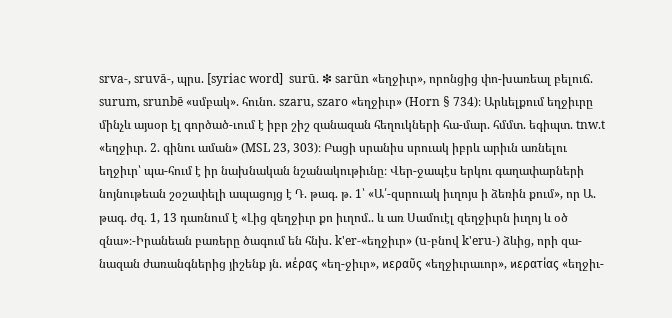srva-, sruvā-, պրս. [syriac word]  surū. ❇ sarūn «եղջիւր», որոնցից փո-խառեալ բելուճ. surum, srunbē «սմբակ». հունո. szaru, szaro «եղջիւր» (Horn § 734)։ Արևելքում եղջիւրը մինչև այսօր էլ գործած-ւում է իբր շիշ զանազան հեղուկների հա-մար. հմմտ. եգիպտ. tnw.t «եղջիւր. 2. գինու աման» (MSL 23, 303)։ Բացի սրանիս սրուակ իբրև արիւն առնելու եղջիւր՝ պա-հում է իր նախնական նշանակութիւնը։ Վեր-ջապէս երկու գաղափարների նոյնութեան շօշափելի ապացոյց է Դ. թագ. թ. 1՝ «Ա՛-զսրուակ իւղոյս ի ձեռին քում», որ Ա. թագ. ժզ. 1, 13 դառնում է «Լից զեղջիւր քո իւղոմ.. և առ Սամուէլ զեղջիւրն իւղոյ և օծ զնա»։-Իրանեան բառերը ծագում են հնխ. k'er-«եղջիւր» (u-բնով k'eru-) ձևից, որի զա-նազան ժառանգներից յիշենք յն. ϰέρας «եղ-ջիւր», ϰεραῦς «եղջիւրաւոր», ϰερατίας «եղջիւ-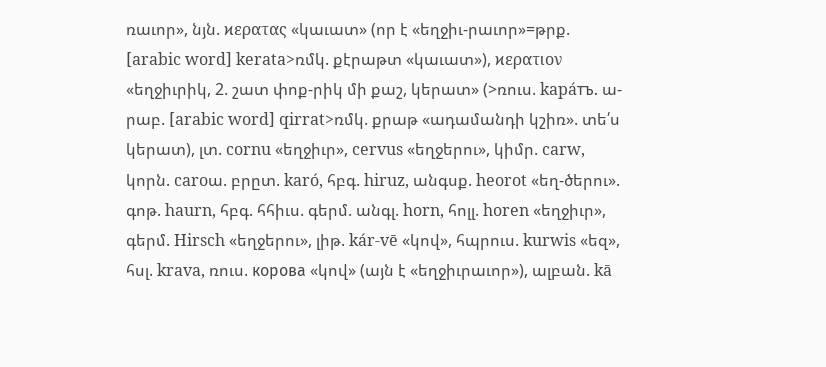ռաւոր», նյն. ϰερατας «կաւատ» (որ է «եղջիւ-րաւոր»=թրք. [arabic word] kerata>ռմկ. քէրաթտ «կաւատ»), ϰερατιον «եղջիւրիկ, 2. շատ փոք-րիկ մի քաշ, կերատ» (>ռուս. kapáтъ. ա-րաբ. [arabic word] qirrat>ռմկ. քրաթ «ադամանդի կշիռ». տե՛ս կերատ), լտ. cornu «եղջիւր», cervus «եղջերու», կիմր. carw, կորն. caroա. բրըտ. karó, հբգ. hiruz, անգսք. heorot «եղ-ծերու». գոթ. haurn, հբգ. հհիւս. գերմ. անգլ. horn, հոլլ. horen «եղջիւր», գերմ. Hirsch «եղջերու», լիթ. kár-vē «կով», հպրուս. kurwis «եզ», հսլ. krava, ռուս. корова «կով» (այն է «եղջիւրաւոր»), ալբան. kā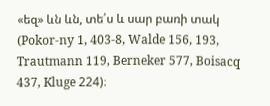«եզ» ևն ևն, տե՛ս և սար բառի տակ (Pokor-ny 1, 403-8, Walde 156, 193, Trautmann 119, Berneker 577, Boisacq 437, Kluge 224)։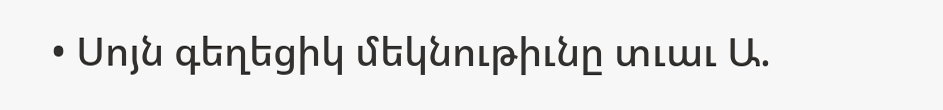• Սոյն գեղեցիկ մեկնութիւնը տւաւ Ա.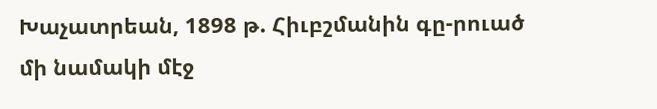Խաչատրեան, 1898 թ. Հիւբշմանին գը-րուած մի նամակի մէջ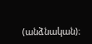(անձնական)։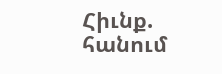Հիւնք. հանում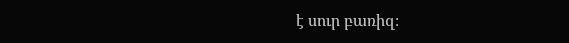է սուր բառիզ։